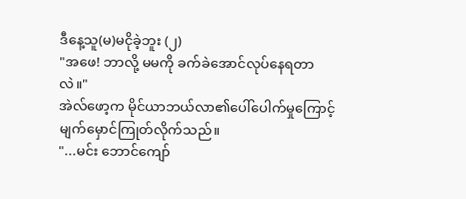ဒီနေ့သူ(မ)မငိုခဲ့ဘူး (၂)
"အဖေ! ဘာလို့ မမကို ခက်ခဲအောင်လုပ်နေရတာလဲ။"
အဲလ်ဖော့က မိုင်ယာဘယ်လာ၏ပေါ်ပေါက်မှုကြောင့် မျက်မှောင်ကြုတ်လိုက်သည်။
"...မင်း ဘောင်ကျော်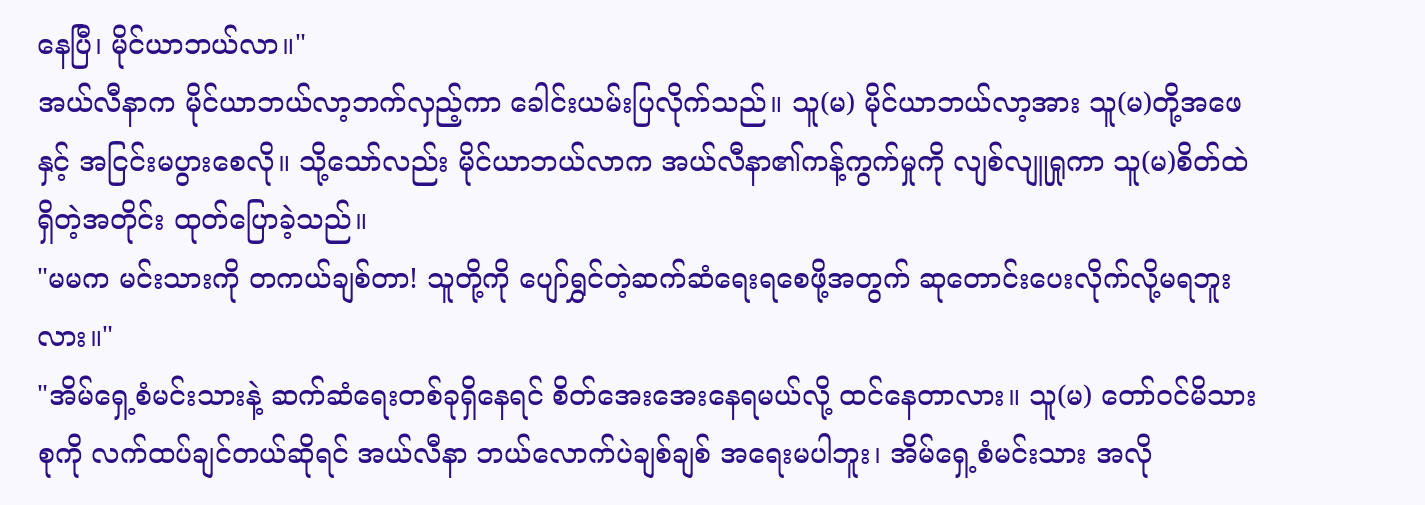နေပြီ၊ မိုင်ယာဘယ်လာ။"
အယ်လီနာက မိုင်ယာဘယ်လာ့ဘက်လှည့်ကာ ခေါင်းယမ်းပြလိုက်သည်။ သူ(မ) မိုင်ယာဘယ်လာ့အား သူ(မ)တို့အဖေနှင့် အငြင်းမပွားစေလို။ သို့သော်လည်း မိုင်ယာဘယ်လာက အယ်လီနာ၏ကန့်ကွက်မှုကို လျစ်လျူရှုကာ သူ(မ)စိတ်ထဲရှိတဲ့အတိုင်း ထုတ်ပြောခဲ့သည်။
"မမက မင်းသားကို တကယ်ချစ်တာ! သူတို့ကို ပျော်ရွှင်တဲ့ဆက်ဆံရေးရစေဖို့အတွက် ဆုတောင်းပေးလိုက်လို့မရဘူးလား။"
"အိမ်ရှေ့စံမင်းသားနဲ့ ဆက်ဆံရေးတစ်ခုရှိနေရင် စိတ်အေးအေးနေရမယ်လို့ ထင်နေတာလား။ သူ(မ) တော်ဝင်မိသားစုကို လက်ထပ်ချင်တယ်ဆိုရင် အယ်လီနာ ဘယ်လောက်ပဲချစ်ချစ် အရေးမပါဘူး၊ အိမ်ရှေ့စံမင်းသား အလို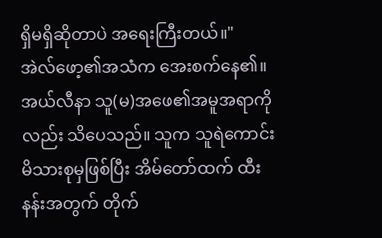ရှိမရှိဆိုတာပဲ အရေးကြီးတယ်။"
အဲလ်ဖော့၏အသံက အေးစက်နေ၏။ အယ်လီနာ သူ(မ)အဖေ၏အမူအရာကိုလည်း သိပေသည်။ သူက သူရဲကောင်းမိသားစုမှဖြစ်ပြီး အိမ်တော်ထက် ထီးနန်းအတွက် တိုက်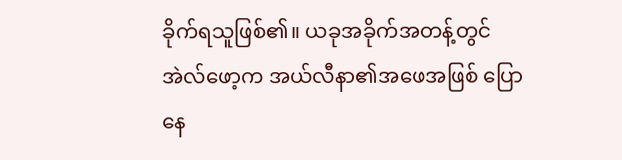ခိုက်ရသူဖြစ်၏။ ယခုအခိုက်အတန့်တွင် အဲလ်ဖော့က အယ်လီနာ၏အဖေအဖြစ် ပြောနေ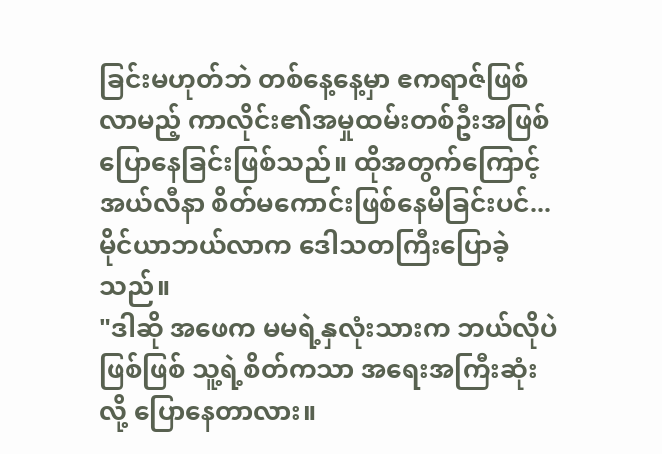ခြင်းမဟုတ်ဘဲ တစ်နေ့နေ့မှာ ဧကရာဇ်ဖြစ်လာမည့် ကာလိုင်း၏အမှုထမ်းတစ်ဦးအဖြစ် ပြောနေခြင်းဖြစ်သည်။ ထိုအတွက်ကြောင့် အယ်လီနာ စိတ်မကောင်းဖြစ်နေမိခြင်းပင်...
မိုင်ယာဘယ်လာက ဒေါသတကြီးပြောခဲ့သည်။
"ဒါဆို အဖေက မမရဲ့နှလုံးသားက ဘယ်လိုပဲဖြစ်ဖြစ် သူ့ရဲ့စိတ်ကသာ အရေးအကြီးဆုံးလို့ ပြောနေတာလား။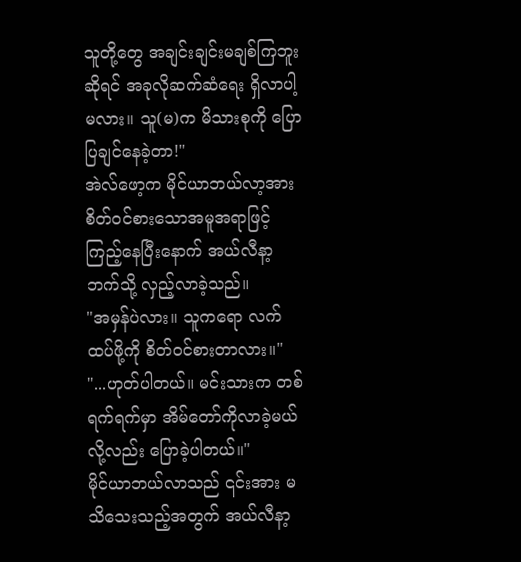သူတို့တွေ အချင်းချင်းမချစ်ကြဘူးဆိုရင် အခုလိုဆက်ဆံရေး ရှိလာပါ့မလား။ သူ(မ)က မိသားစုကို ပြောပြချင်နေခဲ့တာ!"
အဲလ်ဖော့က မိုင်ယာဘယ်လာ့အား စိတ်ဝင်စားသောအမူအရာဖြင့် ကြည့်နေပြီးနောက် အယ်လီနာ့ဘက်သို့ လှည့်လာခဲ့သည်။
"အမှန်ပဲလား။ သူကရော လက်ထပ်ဖို့ကို စိတ်ဝင်စားတာလား။"
"...ဟုတ်ပါတယ်။ မင်းသားက တစ်ရက်ရက်မှာ အိမ်တော်ကိုလာခဲ့မယ်လို့လည်း ပြောခဲ့ပါတယ်။"
မိုင်ယာဘယ်လာသည် ၎င်းအား မသိသေးသည့်အတွက် အယ်လီနာ့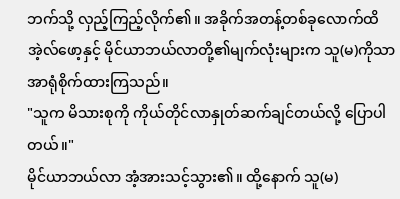ဘက်သို့ လှည့်ကြည့်လိုက်၏။ အခိုက်အတန့်တစ်ခုလောက်ထိ အဲ့လ်ဖော့နှင့် မိုင်ယာဘယ်လာတို့၏မျက်လုံးများက သူ(မ)ကိုသာ အာရုံစိုက်ထားကြသည်။
"သူက မိသားစုကို ကိုယ်တိုင်လာနှုတ်ဆက်ချင်တယ်လို့ ပြောပါတယ်။"
မိုင်ယာဘယ်လာ အံ့အားသင့်သွား၏။ ထို့နောက် သူ(မ)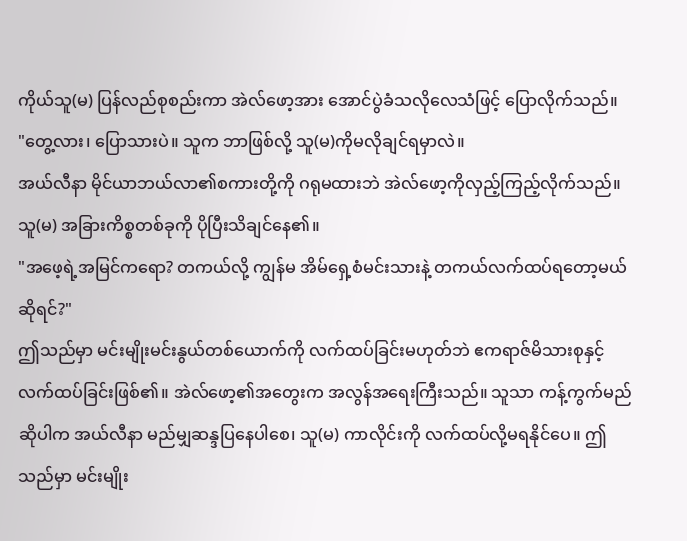ကိုယ်သူ(မ) ပြန်လည်စုစည်းကာ အဲလ်ဖော့အား အောင်ပွဲခံသလိုလေသံဖြင့် ပြောလိုက်သည်။
"တွေ့လား၊ ပြောသားပဲ။ သူက ဘာဖြစ်လို့ သူ(မ)ကိုမလိုချင်ရမှာလဲ။
အယ်လီနာ မိုင်ယာဘယ်လာ၏စကားတို့ကို ဂရုမထားဘဲ အဲလ်ဖော့ကိုလှည့်ကြည့်လိုက်သည်။ သူ(မ) အခြားကိစ္စတစ်ခုကို ပိုပြီးသိချင်နေ၏။
"အဖေ့ရဲ့အမြင်ကရော? တကယ်လို့ ကျွန်မ အိမ်ရှေ့စံမင်းသားနဲ့ တကယ်လက်ထပ်ရတော့မယ်ဆိုရင်?"
ဤသည်မှာ မင်းမျိုးမင်းနွယ်တစ်ယောက်ကို လက်ထပ်ခြင်းမဟုတ်ဘဲ ဧကရာဇ်မိသားစုနှင့် လက်ထပ်ခြင်းဖြစ်၏။ အဲလ်ဖော့၏အတွေးက အလွန်အရေးကြီးသည်။ သူသာ ကန့်ကွက်မည်ဆိုပါက အယ်လီနာ မည်မျှဆန္ဒပြနေပါစေ၊ သူ(မ) ကာလိုင်းကို လက်ထပ်လို့မရနိုင်ပေ။ ဤသည်မှာ မင်းမျိုး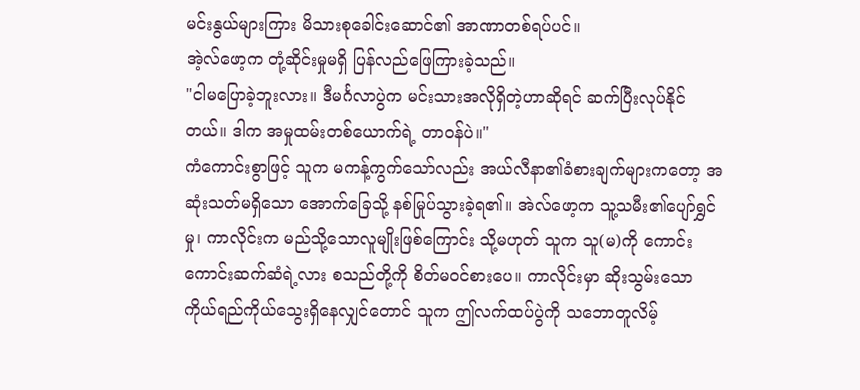မင်းနွယ်များကြား မိသားစုခေါင်းဆောင်၏ အာဏာတစ်ရပ်ပင်။
အဲ့လ်ဖော့က တုံ့ဆိုင်းမှုမရှိ ပြန်လည်ဖြေကြားခဲ့သည်။
"ငါမပြောခဲ့ဘူးလား။ ဒီမင်္ဂလာပွဲက မင်းသားအလိုရှိတဲ့ဟာဆိုရင် ဆက်ပြီးလုပ်နိုင်တယ်။ ဒါက အမှုထမ်းတစ်ယောက်ရဲ့ တာဝန်ပဲ။"
ကံကောင်းစွာဖြင့် သူက မကန့်ကွက်သော်လည်း အယ်လီနာ၏ခံစားချက်များကတော့ အဆုံးသတ်မရှိသော အောက်ခြေသို့ နစ်မြုပ်သွားခဲ့ရ၏။ အဲလ်ဖော့က သူ့သမီး၏ပျော်ရွှင်မှု၊ ကာလိုင်းက မည်သို့သောလူမျိုးဖြစ်ကြောင်း သို့မဟုတ် သူက သူ(မ)ကို ကောင်းကောင်းဆက်ဆံရဲ့လား စသည်တို့ကို စိတ်မဝင်စားပေ။ ကာလိုင်းမှာ ဆိုးသွမ်းသောကိုယ်ရည်ကိုယ်သွေးရှိနေလျှင်တောင် သူက ဤလက်ထပ်ပွဲကို သဘောတူလိမ့်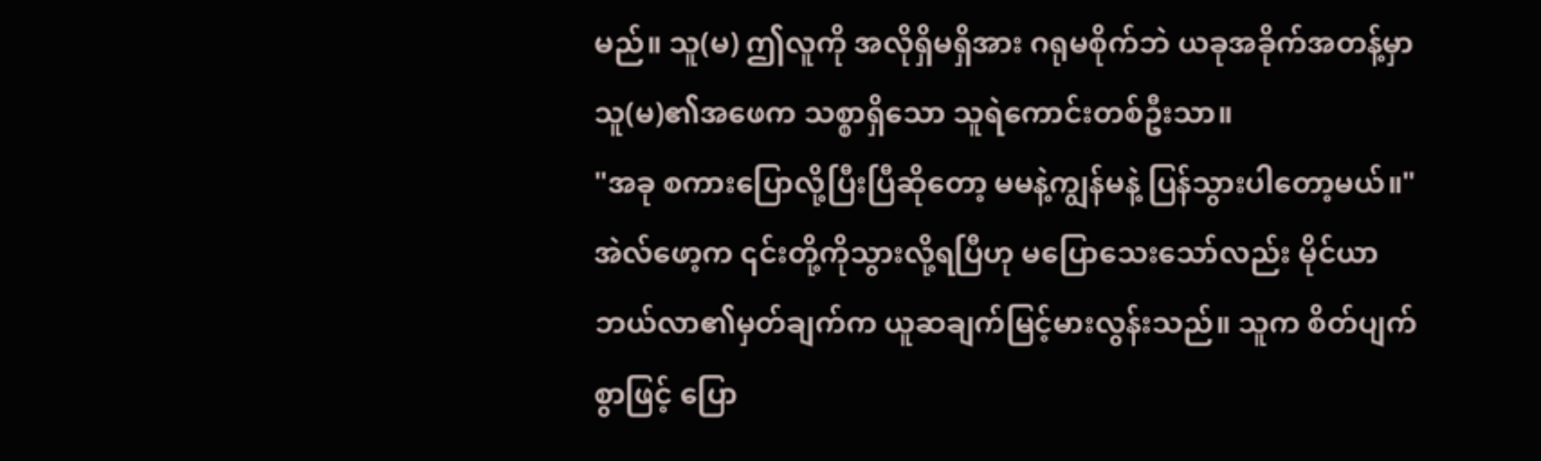မည်။ သူ(မ) ဤလူကို အလိုရှိမရှိအား ဂရုမစိုက်ဘဲ ယခုအခိုက်အတန့်မှာ သူ(မ)၏အဖေက သစ္စာရှိသော သူရဲကောင်းတစ်ဦးသာ။
"အခု စကားပြောလို့ပြီးပြီဆိုတော့ မမနဲ့ကျွန်မနဲ့ ပြန်သွားပါတော့မယ်။"
အဲလ်ဖော့က ၎င်းတို့ကိုသွားလို့ရပြီဟု မပြောသေးသော်လည်း မိုင်ယာဘယ်လာ၏မှတ်ချက်က ယူဆချက်မြင့်မားလွန်းသည်။ သူက စိတ်ပျက်စွာဖြင့် ပြော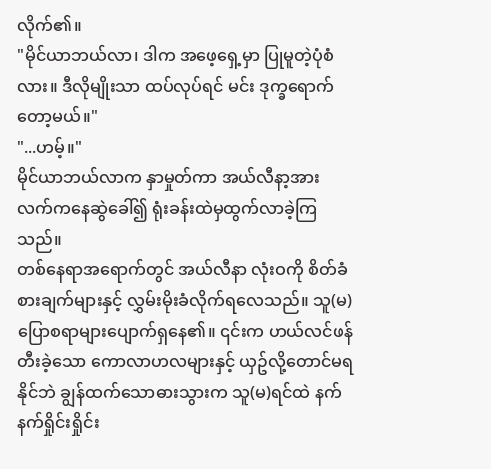လိုက်၏။
"မိုင်ယာဘယ်လာ၊ ဒါက အဖေ့ရှေ့မှာ ပြုမူတဲ့ပုံစံလား။ ဒီလိုမျိုးသာ ထပ်လုပ်ရင် မင်း ဒုက္ခရောက်တော့မယ်။"
"...ဟမ့်။"
မိုင်ယာဘယ်လာက နှာမှုတ်ကာ အယ်လီနာ့အား လက်ကနေဆွဲခေါ်၍ ရုံးခန်းထဲမှထွက်လာခဲ့ကြသည်။
တစ်နေရာအရောက်တွင် အယ်လီနာ လုံးဝကို စိတ်ခံစားချက်များနှင့် လွှမ်းမိုးခံလိုက်ရလေသည်။ သူ(မ) ပြောစရာများပျောက်ရှနေ၏။ ၎င်းက ဟယ်လင်ဖန်တီးခဲ့သော ကောလာဟလများနှင့် ယှဥ်လို့တောင်မရနိုင်ဘဲ ချွန်ထက်သောဓားသွားက သူ(မ)ရင်ထဲ နက်နက်ရှိုင်းရှိုင်း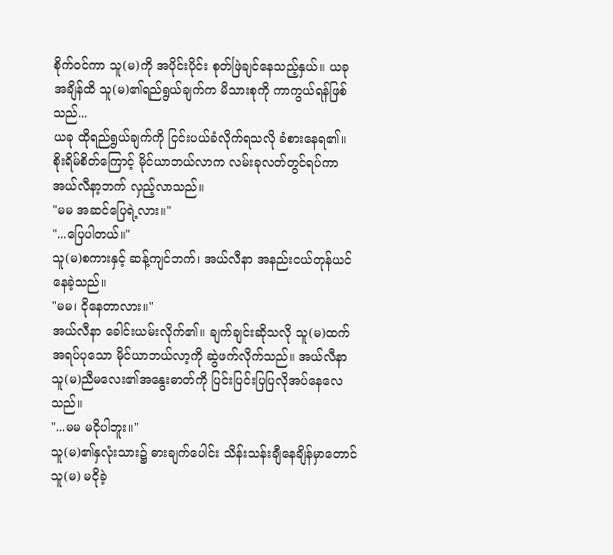စိုက်ဝင်ကာ သူ(မ)ကို အပိုင်းပိုင်း စုတ်ဖြဲချင်နေသည့်နှယ်။ ယခုအချိန်ထိ သူ(မ)၏ရည်ရွယ်ချက်က မိသားစုကို ကာကွယ်ရန်ဖြစ်သည်...
ယခု ထိုရည်ရွယ်ချက်ကို ငြင်းပယ်ခံလိုက်ရသလို ခံစားနေရ၏။ စိုးရိမ်စိတ်ကြောင့် မိုင်ယာဘယ်လာက လမ်းခုလတ်တွင်ရပ်ကာ အယ်လီနာ့ဘက် လှည့်လာသည်။
"မမ အဆင်ပြေရဲ့လား။"
"...ပြေပါတယ်။"
သူ(မ)စကားနှင့် ဆန့်ကျင်ဘက်၊ အယ်လီနာ အနည်းငယ်တုန်ယင်နေခဲ့သည်။
"မမ၊ ငိုနေတာလား။"
အယ်လီနာ ခေါင်းယမ်းလိုက်၏။ ချက်ချင်းဆိုသလို သူ(မ)ထက်အရပ်ပုသော မိုင်ယာဘယ်လာ့ကို ဆွဲဖက်လိုက်သည်။ အယ်လီနာ သူ(မ)ညီမလေး၏အနွေးဓာတ်ကို ပြင်းပြင်းပြပြလိုအပ်နေလေသည်။
"...မမ မငိုပါဘူး။"
သူ(မ)၏နှလုံးသား၌ ဓားချက်ပေါင်း သိန်းသန်းချီနေချိန်မှာတောင် သူ(မ) မငိုခဲ့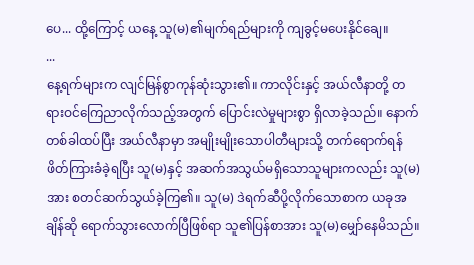ပေ... ထို့ကြောင့် ယနေ့ သူ(မ)၏မျက်ရည်များကို ကျခွင့်မပေးနိုင်ချေ။
...
နေ့ရက်များက လျင်မြန်စွာကုန်ဆုံးသွား၏။ ကာလိုင်းနှင့် အယ်လီနာတို့ တရားဝင်ကြေညာလိုက်သည့်အတွက် ပြောင်းလဲမှုများစွာ ရှိလာခဲ့သည်။ နောက်တစ်ခါထပ်ပြီး အယ်လီနာမှာ အမျိုးမျိုးသောပါတီများသို့ တက်ရောက်ရန်
ဖိတ်ကြားခံခဲ့ရပြီး သူ(မ)နှင့် အဆက်အသွယ်မရှိသောသူများကလည်း သူ(မ)အား စတင်ဆက်သွယ်ခဲ့ကြ၏။ သူ(မ) ဒဲရက်ဆီပို့လိုက်သောစာက ယခုအချိန်ဆို ရောက်သွားလောက်ပြီဖြစ်ရာ သူ၏ပြန်စာအား သူ(မ)မျှော်နေမိသည်။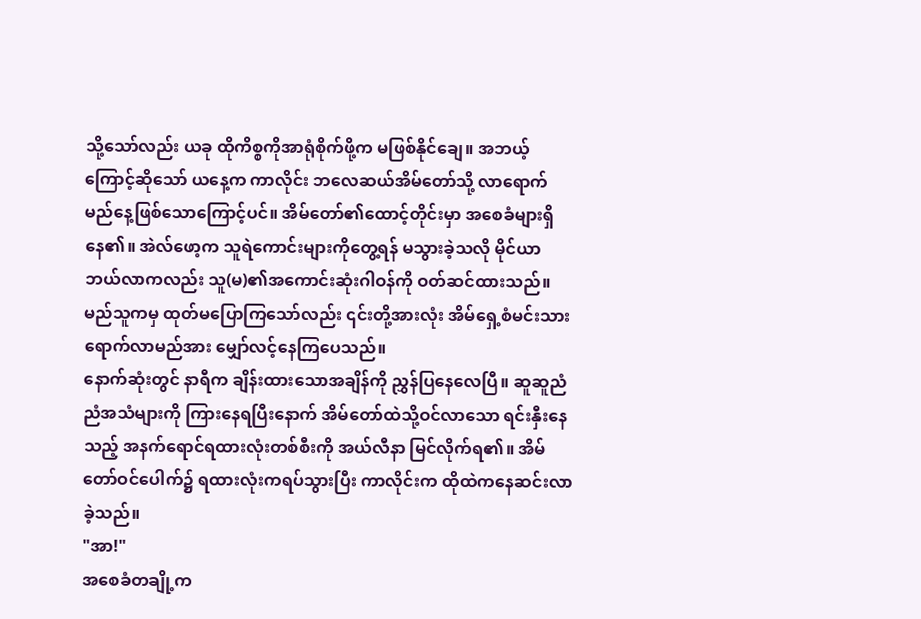သို့သော်လည်း ယခု ထိုကိစ္စကိုအာရုံစိုက်ဖို့က မဖြစ်နိုင်ချေ။ အဘယ့်ကြောင့်ဆိုသော် ယနေ့က ကာလိုင်း ဘလေဆယ်အိမ်တော်သို့ လာရောက်မည်နေ့ဖြစ်သောကြောင့်ပင်။ အိမ်တော်၏ထောင့်တိုင်းမှာ အစေခံများရှိနေ၏။ အဲလ်ဖော့က သူရဲကောင်းများကိုတွေ့ရန် မသွားခဲ့သလို မိုင်ယာဘယ်လာကလည်း သူ(မ)၏အကောင်းဆုံးဂါဝန်ကို ဝတ်ဆင်ထားသည်။ မည်သူကမှ ထုတ်မပြောကြသော်လည်း ၎င်းတို့အားလုံး အိမ်ရှေ့စံမင်းသားရောက်လာမည်အား မျှော်လင့်နေကြပေသည်။
နောက်ဆုံးတွင် နာရီက ချိန်းထားသောအချိန်ကို ညွှန်ပြနေလေပြီ။ ဆူဆူညံညံအသံများကို ကြားနေရပြီးနောက် အိမ်တော်ထဲသို့ဝင်လာသော ရင်းနှီးနေသည့် အနက်ရောင်ရထားလုံးတစ်စီးကို အယ်လီနာ မြင်လိုက်ရ၏။ အိမ်တော်ဝင်ပေါက်၌ ရထားလုံးကရပ်သွားပြီး ကာလိုင်းက ထိုထဲကနေဆင်းလာခဲ့သည်။
"အာ!"
အစေခံတချို့က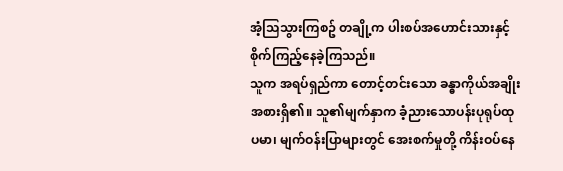အံ့သြသွားကြစဥ် တချို့က ပါးစပ်အဟောင်းသားနှင့် စိုက်ကြည့်နေခဲ့ကြသည်။
သူက အရပ်ရှည်ကာ တောင့်တင်းသော ခန္ဓာကိုယ်အချိုးအစားရှိ၏။ သူ၏မျက်နှာက ခံ့ညားသောပန်းပုရုပ်ထုပမာ၊ မျက်ဝန်းပြာများတွင် အေးစက်မှုတို့ ကိန်းဝပ်နေ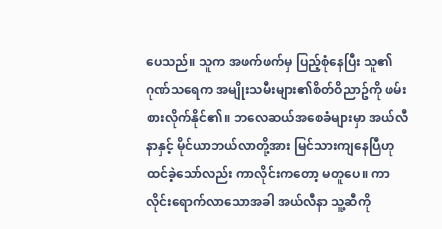ပေသည်။ သူက အဖက်ဖက်မှ ပြည့်စုံနေပြီး သူ၏ဂုဏ်သရေက အမျိုးသမီးများ၏စိတ်ဝိညာဥ်ကို ဖမ်းစားလိုက်နိုင်၏။ ဘလေဆယ်အစေခံများမှာ အယ်လီနာနှင့် မိုင်ယာဘယ်လာတို့အား မြင်သားကျနေပြီဟု ထင်ခဲ့သော်လည်း ကာလိုင်းကတော့ မတူပေ။ ကာလိုင်းရောက်လာသောအခါ အယ်လီနာ သူ့ဆီကို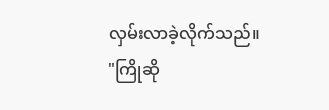လှမ်းလာခဲ့လိုက်သည်။
"ကြိုဆို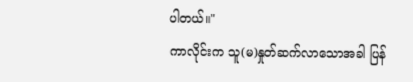ပါတယ်။"
ကာလိုင်းက သူ(မ)နှုတ်ဆက်လာသောအခါ ပြန်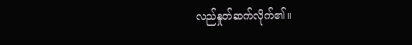လည်နှုတ်ဆက်လိုက်၏။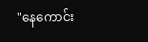"နေကောင်း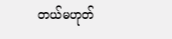တယ်မဟုတ်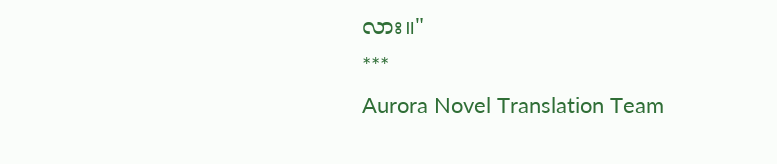လား။"
***
Aurora Novel Translation Team